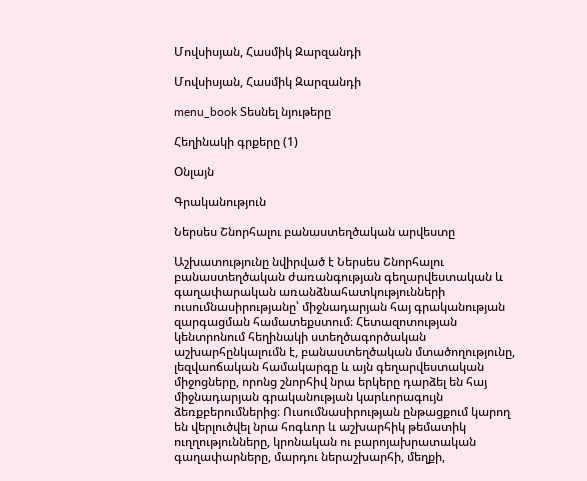Մովսիսյան, Հասմիկ Զարզանդի

Մովսիսյան, Հասմիկ Զարզանդի

menu_book Տեսնել նյութերը

Հեղինակի գրքերը (1)

Օնլայն

Գրականություն

Ներսես Շնորհալու բանաստեղծական արվեստը

Աշխատությունը նվիրված է Ներսես Շնորհալու բանաստեղծական ժառանգության գեղարվեստական և գաղափարական առանձնահատկությունների ուսումնասիրությանը՝ միջնադարյան հայ գրականության զարգացման համատեքստում։ Հետազոտության կենտրոնում հեղինակի ստեղծագործական աշխարհընկալումն է, բանաստեղծական մտածողությունը, լեզվաոճական համակարգը և այն գեղարվեստական միջոցները, որոնց շնորհիվ նրա երկերը դարձել են հայ միջնադարյան գրականության կարևորագույն ձեռքբերումներից։ Ուսումնասիրության ընթացքում կարող են վերլուծվել նրա հոգևոր և աշխարհիկ թեմատիկ ուղղությունները, կրոնական ու բարոյախրատական գաղափարները, մարդու ներաշխարհի, մեղքի,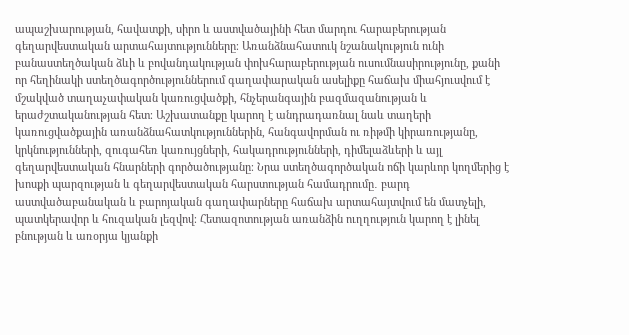ապաշխարության, հավատքի, սիրո և աստվածայինի հետ մարդու հարաբերության գեղարվեստական արտահայտությունները։ Առանձնահատուկ նշանակություն ունի բանաստեղծական ձևի և բովանդակության փոխհարաբերության ուսումնասիրությունը, քանի որ հեղինակի ստեղծագործություններում գաղափարական ասելիքը հաճախ միահյուսվում է մշակված տաղաչափական կառուցվածքի, հնչերանգային բազմազանության և երաժշտականության հետ։ Աշխատանքը կարող է անդրադառնալ նաև տաղերի կառուցվածքային առանձնահատկություններին, հանգավորման ու ռիթմի կիրառությանը, կրկնությունների, զուգահեռ կառույցների, հակադրությունների, դիմելաձևերի և այլ գեղարվեստական հնարների գործածությանը։ Նրա ստեղծագործական ոճի կարևոր կողմերից է խոսքի պարզության և գեղարվեստական հարստության համադրումը․ բարդ աստվածաբանական և բարոյական գաղափարները հաճախ արտահայտվում են մատչելի, պատկերավոր և հուզական լեզվով։ Հետազոտության առանձին ուղղություն կարող է լինել բնության և առօրյա կյանքի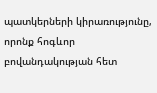պատկերների կիրառությունը, որոնք հոգևոր բովանդակության հետ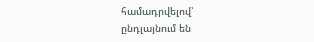համադրվելով՝ ընդլայնում են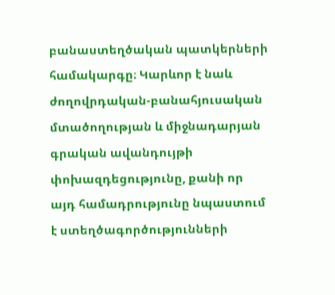բանաստեղծական պատկերների համակարգը։ Կարևոր է նաև ժողովրդական-բանահյուսական մտածողության և միջնադարյան գրական ավանդույթի փոխազդեցությունը, քանի որ այդ համադրությունը նպաստում է ստեղծագործությունների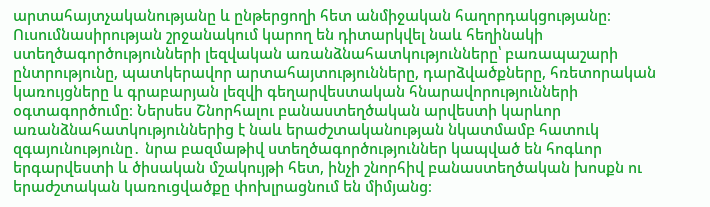արտահայտչականությանը և ընթերցողի հետ անմիջական հաղորդակցությանը։ Ուսումնասիրության շրջանակում կարող են դիտարկվել նաև հեղինակի ստեղծագործությունների լեզվական առանձնահատկությունները՝ բառապաշարի ընտրությունը, պատկերավոր արտահայտությունները, դարձվածքները, հռետորական կառույցները և գրաբարյան լեզվի գեղարվեստական հնարավորությունների օգտագործումը։ Ներսես Շնորհալու բանաստեղծական արվեստի կարևոր առանձնահատկություններից է նաև երաժշտականության նկատմամբ հատուկ զգայունությունը․ նրա բազմաթիվ ստեղծագործություններ կապված են հոգևոր երգարվեստի և ծիսական մշակույթի հետ, ինչի շնորհիվ բանաստեղծական խոսքն ու երաժշտական կառուցվածքը փոխլրացնում են միմյանց։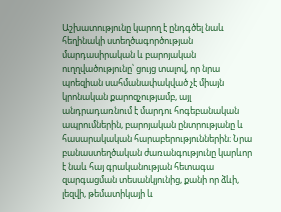Աշխատությունը կարող է ընդգծել նաև հեղինակի ստեղծագործության մարդասիրական և բարոյական ուղղվածությունը՝ ցույց տալով, որ նրա պոեզիան սահմանափակված չէ միայն կրոնական քարոզչությամբ, այլ անդրադառնում է մարդու հոգեբանական ապրումներին, բարոյական ընտրությանը և հասարակական հարաբերություններին։ Նրա բանաստեղծական ժառանգությունը կարևոր է նաև հայ գրականության հետագա զարգացման տեսանկյունից, քանի որ ձևի, լեզվի, թեմատիկայի և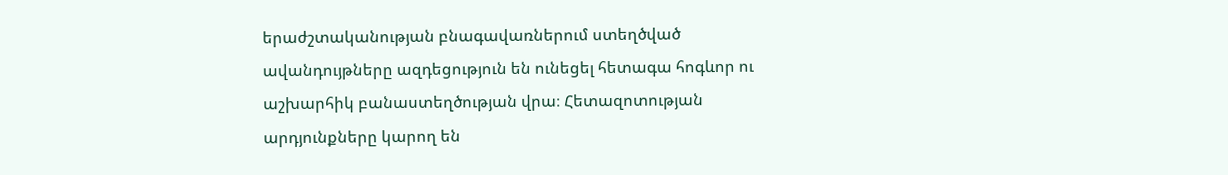երաժշտականության բնագավառներում ստեղծված ավանդույթները ազդեցություն են ունեցել հետագա հոգևոր ու աշխարհիկ բանաստեղծության վրա։ Հետազոտության արդյունքները կարող են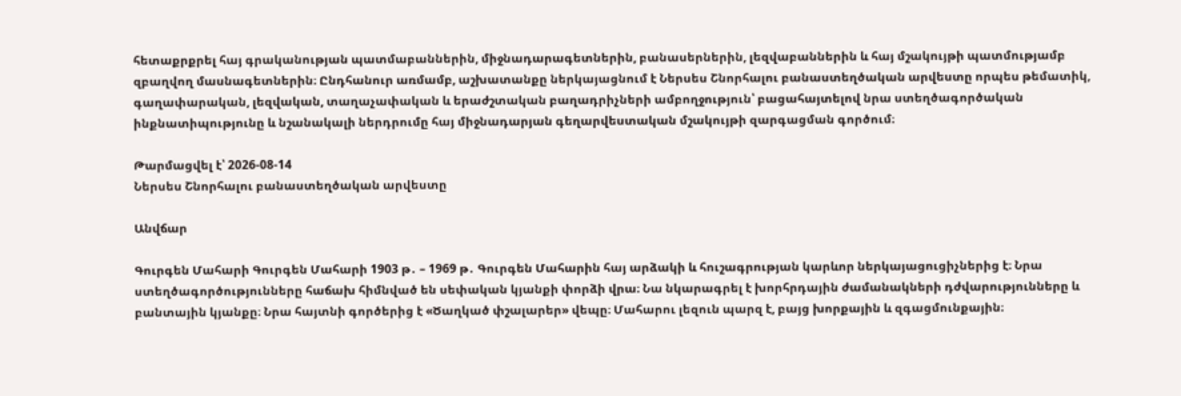հետաքրքրել հայ գրականության պատմաբաններին, միջնադարագետներին, բանասերներին, լեզվաբաններին և հայ մշակույթի պատմությամբ զբաղվող մասնագետներին։ Ընդհանուր առմամբ, աշխատանքը ներկայացնում է Ներսես Շնորհալու բանաստեղծական արվեստը որպես թեմատիկ, գաղափարական, լեզվական, տաղաչափական և երաժշտական բաղադրիչների ամբողջություն՝ բացահայտելով նրա ստեղծագործական ինքնատիպությունը և նշանակալի ներդրումը հայ միջնադարյան գեղարվեստական մշակույթի զարգացման գործում։

Թարմացվել է՝ 2026-08-14
Ներսես Շնորհալու բանաստեղծական արվեստը

Անվճար

Գուրգեն Մահարի Գուրգեն Մահարի 1903 թ․ – 1969 թ․ Գուրգեն Մահարին հայ արձակի և հուշագրության կարևոր ներկայացուցիչներից է։ Նրա ստեղծագործությունները հաճախ հիմնված են սեփական կյանքի փորձի վրա։ Նա նկարագրել է խորհրդային ժամանակների դժվարությունները և բանտային կյանքը։ Նրա հայտնի գործերից է «Ծաղկած փշալարեր» վեպը։ Մահարու լեզուն պարզ է, բայց խորքային և զգացմունքային։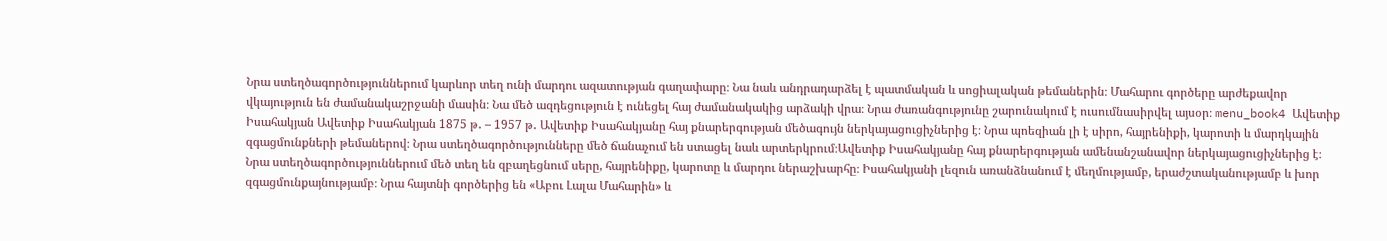Նրա ստեղծագործություններում կարևոր տեղ ունի մարդու ազատության գաղափարը։ Նա նաև անդրադարձել է պատմական և սոցիալական թեմաներին։ Մահարու գործերը արժեքավոր վկայություն են ժամանակաշրջանի մասին։ Նա մեծ ազդեցություն է ունեցել հայ ժամանակակից արձակի վրա։ Նրա ժառանգությունը շարունակում է ուսումնասիրվել այսօր։ menu_book4 Ավետիք Իսահակյան Ավետիք Իսահակյան 1875 թ․ – 1957 թ․ Ավետիք Իսահակյանը հայ քնարերգության մեծագույն ներկայացուցիչներից է։ Նրա պոեզիան լի է սիրո, հայրենիքի, կարոտի և մարդկային զգացմունքների թեմաներով։ Նրա ստեղծագործությունները մեծ ճանաչում են ստացել նաև արտերկրում։Ավետիք Իսահակյանը հայ քնարերգության ամենանշանավոր ներկայացուցիչներից է։ Նրա ստեղծագործություններում մեծ տեղ են զբաղեցնում սերը, հայրենիքը, կարոտը և մարդու ներաշխարհը։ Իսահակյանի լեզուն առանձնանում է մեղմությամբ, երաժշտականությամբ և խոր զգացմունքայնությամբ։ Նրա հայտնի գործերից են «Աբու Լալա Մահարին» և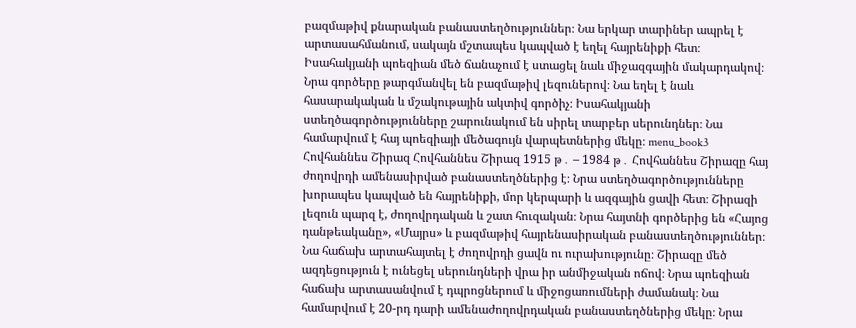բազմաթիվ քնարական բանաստեղծություններ։ Նա երկար տարիներ ապրել է արտասահմանում, սակայն մշտապես կապված է եղել հայրենիքի հետ։ Իսահակյանի պոեզիան մեծ ճանաչում է ստացել նաև միջազգային մակարդակով։ Նրա գործերը թարգմանվել են բազմաթիվ լեզուներով։ Նա եղել է նաև հասարակական և մշակութային ակտիվ գործիչ։ Իսահակյանի ստեղծագործությունները շարունակում են սիրել տարբեր սերունդներ։ Նա համարվում է հայ պոեզիայի մեծագույն վարպետներից մեկը։ menu_book3 Հովհաննես Շիրազ Հովհաննես Շիրազ 1915 թ․ – 1984 թ․ Հովհաննես Շիրազը հայ ժողովրդի ամենասիրված բանաստեղծներից է։ Նրա ստեղծագործությունները խորապես կապված են հայրենիքի, մոր կերպարի և ազգային ցավի հետ։ Շիրազի լեզուն պարզ է, ժողովրդական և շատ հուզական։ Նրա հայտնի գործերից են «Հայոց դանթեականը», «Մայրս» և բազմաթիվ հայրենասիրական բանաստեղծություններ։ Նա հաճախ արտահայտել է ժողովրդի ցավն ու ուրախությունը։ Շիրազը մեծ ազդեցություն է ունեցել սերունդների վրա իր անմիջական ոճով։ Նրա պոեզիան հաճախ արտասանվում է դպրոցներում և միջոցառումների ժամանակ։ Նա համարվում է 20-րդ դարի ամենաժողովրդական բանաստեղծներից մեկը։ Նրա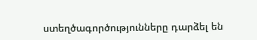ստեղծագործությունները դարձել են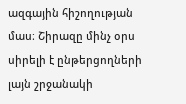ազգային հիշողության մաս։ Շիրազը մինչ օրս սիրելի է ընթերցողների լայն շրջանակի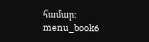համար։ menu_book6